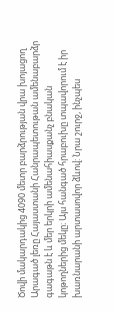Ծովի մակարդակից 4090 մետր բարձրության վրա խոյացող Արագած լեռը Հայաստանի Հանրապետութան ամենաբարձր գագաթն է և մեր երկրի ամենահիասքանչ բնական կոթողներից մեկը։ Այս հանգած հրաբուխը տպավորում է իր խառնարանի արտասովոր ձևով: Նրա շուրջ, ինչպես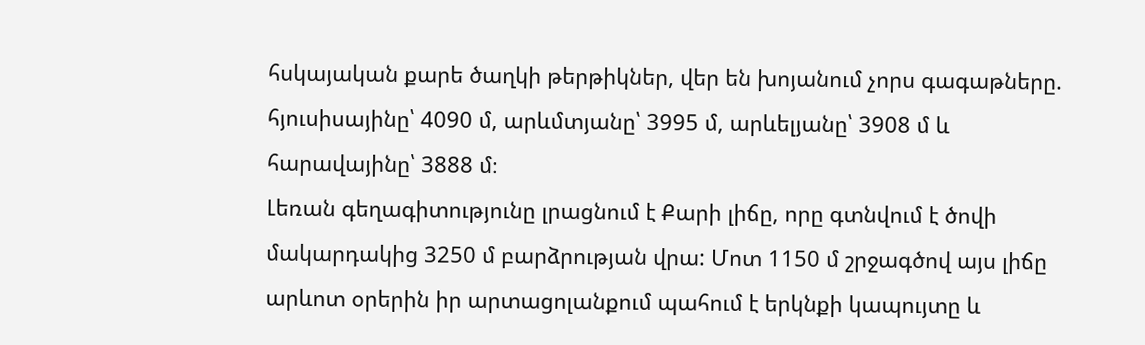հսկայական քարե ծաղկի թերթիկներ, վեր են խոյանում չորս գագաթները. հյուսիսայինը՝ 4090 մ, արևմտյանը՝ 3995 մ, արևելյանը՝ 3908 մ և հարավայինը՝ 3888 մ։
Լեռան գեղագիտությունը լրացնում է Քարի լիճը, որը գտնվում է ծովի մակարդակից 3250 մ բարձրության վրա: Մոտ 1150 մ շրջագծով այս լիճը արևոտ օրերին իր արտացոլանքում պահում է երկնքի կապույտը և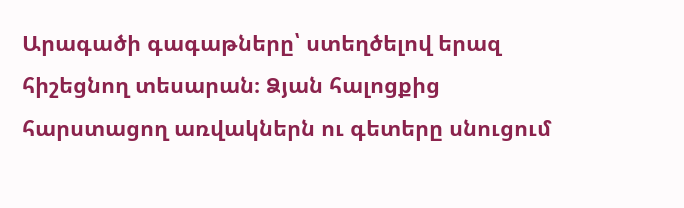Արագածի գագաթները՝ ստեղծելով երազ հիշեցնող տեսարան։ Ձյան հալոցքից հարստացող առվակներն ու գետերը սնուցում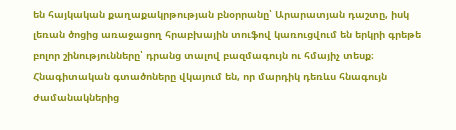են հայկական քաղաքակրթության բնօրրանը՝ Արարատյան դաշտը, իսկ լեռան ծոցից առաջացող հրաբխային տուֆով կառուցվում են երկրի գրեթե բոլոր շինությունները՝ դրանց տալով բազմագույն ու հմայիչ տեսք։
Հնագիտական գտածոները վկայում են, որ մարդիկ դեռևս հնագույն ժամանակներից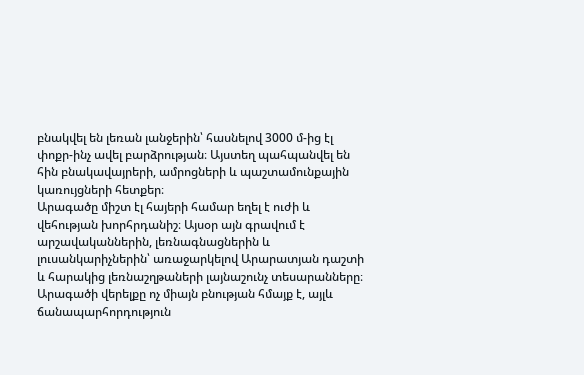բնակվել են լեռան լանջերին՝ հասնելով 3000 մ-ից էլ փոքր-ինչ ավել բարձրության։ Այստեղ պահպանվել են հին բնակավայրերի, ամրոցների և պաշտամունքային կառույցների հետքեր։
Արագածը միշտ էլ հայերի համար եղել է ուժի և վեհության խորհրդանիշ։ Այսօր այն գրավում է արշավականներին, լեռնագնացներին և լուսանկարիչներին՝ առաջարկելով Արարատյան դաշտի և հարակից լեռնաշղթաների լայնաշունչ տեսարանները։ Արագածի վերելքը ոչ միայն բնության հմայք է, այլև ճանապարհորդություն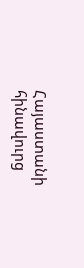Հայաստանի հինավուրց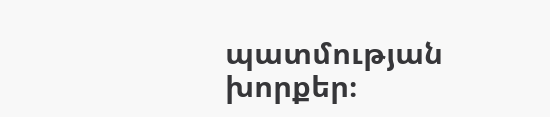պատմության խորքեր։